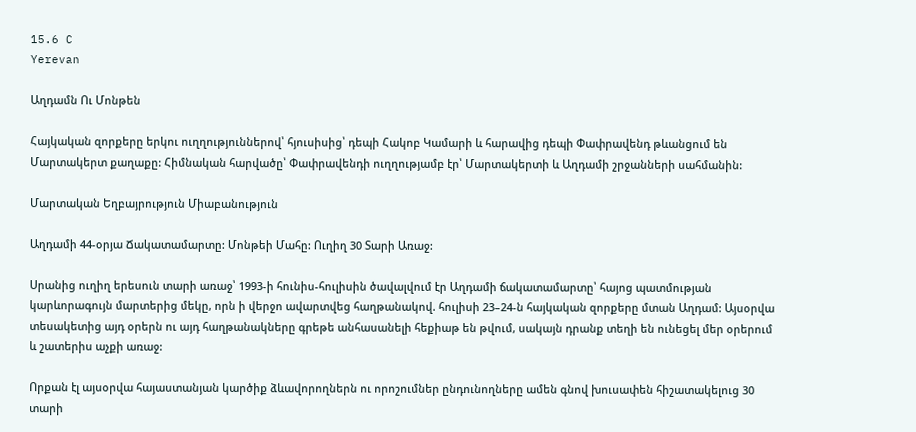15.6 C
Yerevan

Աղդամն Ու Մոնթեն

Հայկական զորքերը երկու ուղղություններով՝ հյուսիսից՝ դեպի Հակոբ Կամարի և հարավից դեպի Փափրավենդ թևանցում են Մարտակերտ քաղաքը: Հիմնական հարվածը՝ Փափրավենդի ուղղությամբ էր՝ Մարտակերտի և Աղդամի շրջանների սահմանին:

Մարտական Եղբայրություն Միաբանություն

Աղդամի 44-օրյա Ճակատամարտը: Մոնթեի Մահը: Ուղիղ 30 Տարի Առաջ:

Սրանից ուղիղ երեսուն տարի առաջ՝ 1993‑ի հունիս-հուլիսին ծավալվում էր Աղդամի ճակատամարտը՝ հայոց պատմության կարևորագույն մարտերից մեկը, որն ի վերջո ավարտվեց հաղթանակով. հուլիսի 23–24‑ն հայկական զորքերը մտան Աղդամ: Այսօրվա տեսակետից այդ օրերն ու այդ հաղթանակները գրեթե անհասանելի հեքիաթ են թվում, սակայն դրանք տեղի են ունեցել մեր օրերում և շատերիս աչքի առաջ:

Որքան էլ այսօրվա հայաստանյան կարծիք ձևավորողներն ու որոշումներ ընդունողները ամեն գնով խուսափեն հիշատակելուց 30 տարի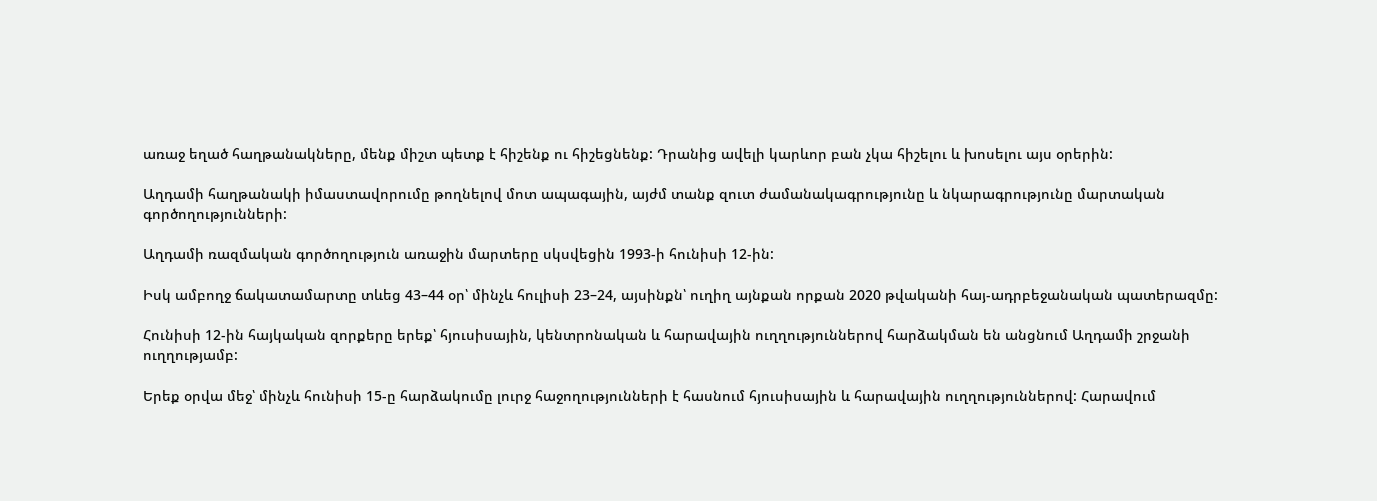առաջ եղած հաղթանակները, մենք միշտ պետք է հիշենք ու հիշեցնենք: Դրանից ավելի կարևոր բան չկա հիշելու և խոսելու այս օրերին:

Աղդամի հաղթանակի իմաստավորումը թողնելով մոտ ապագային, այժմ տանք զուտ ժամանակագրությունը և նկարագրությունը մարտական գործողությունների:

Աղդամի ռազմական գործողություն առաջին մարտերը սկսվեցին 1993‑ի հունիսի 12-ին:

Իսկ ամբողջ ճակատամարտը տևեց 43–44 օր՝ մինչև հուլիսի 23–24, այսինքն՝ ուղիղ այնքան որքան 2020 թվականի հայ-ադրբեջանական պատերազմը:

Հունիսի 12-ին հայկական զորքերը երեք՝ հյուսիսային, կենտրոնական և հարավային ուղղություններով հարձակման են անցնում Աղդամի շրջանի ուղղությամբ:

Երեք օրվա մեջ՝ մինչև հունիսի 15‑ը հարձակումը լուրջ հաջողությունների է հասնում հյուսիսային և հարավային ուղղություններով: Հարավում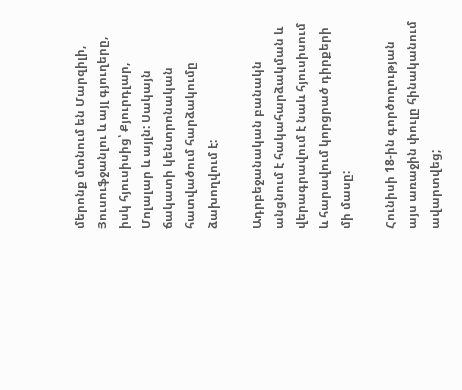մերոնք մտնում են Մարզիլի, Յուսուֆջանլու և այլ գյուղերը, իսկ հյուսիսից՝ Քյուրդլար, Մոլալար և այլն: Սակայն ճակատի կենտրոնական հատվածում հարձակումը ձախողվում է:

Ադրբեջանական բանակն անցնում է հակահարձակման և վերագրավում է նաև հյուսիսում և հարավում կորցրած դիրքերի մի մասը:

Հունիսի 18-ին գործողության այս առաջին փուլը հինականում ավարտվեց;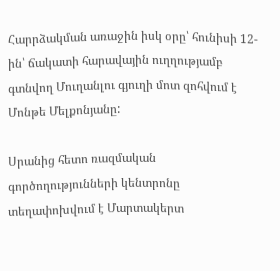Հարրձակման առաջին իսկ օրը՝ հունիսի 12-ին՝ ճակատի հարավային ուղղությամբ գտնվող Մուղանլու գյուղի մոտ զոհվում է Մոնթե Մելքոնյանը:

Սրանից հետո ռազմական գործողությունների կենտրոնը տեղափոխվում է Մարտակերտ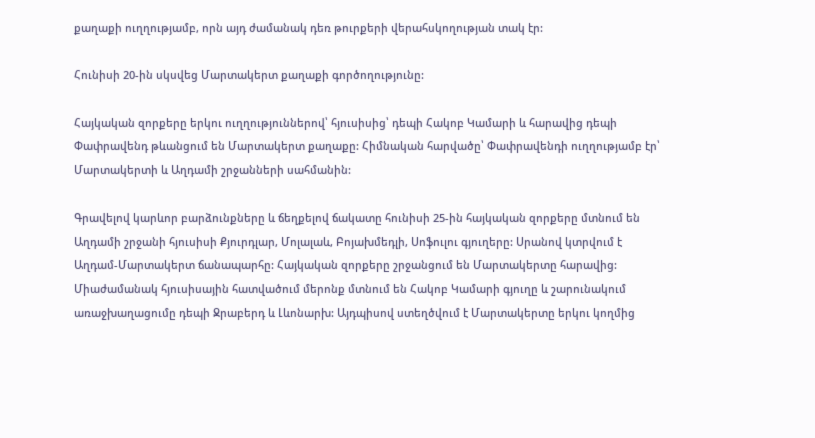քաղաքի ուղղությամբ, որն այդ ժամանակ դեռ թուրքերի վերահսկողության տակ էր:

Հունիսի 20-ին սկսվեց Մարտակերտ քաղաքի գործողությունը:

Հայկական զորքերը երկու ուղղություններով՝ հյուսիսից՝ դեպի Հակոբ Կամարի և հարավից դեպի Փափրավենդ թևանցում են Մարտակերտ քաղաքը: Հիմնական հարվածը՝ Փափրավենդի ուղղությամբ էր՝ Մարտակերտի և Աղդամի շրջանների սահմանին:

Գրավելով կարևոր բարձունքները և ճեղքելով ճակատը հունիսի 25-ին հայկական զորքերը մտնում են Աղդամի շրջանի հյուսիսի Քյուրդլար, Մոլալաև, Բոյախմեդլի, Սոֆուլու գյուղերը: Սրանով կտրվում է Աղդամ-Մարտակերտ ճանապարհը: Հայկական զորքերը շրջանցում են Մարտակերտը հարավից: Միաժամանակ հյուսիսային հատվածում մերոնք մտնում են Հակոբ Կամարի գյուղը և շարունակում առաջխաղացումը դեպի Ջրաբերդ և Լևոնարխ: Այդպիսով ստեղծվում է Մարտակերտը երկու կողմից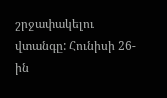շրջափակելու վտանգը: Հունիսի 26-ին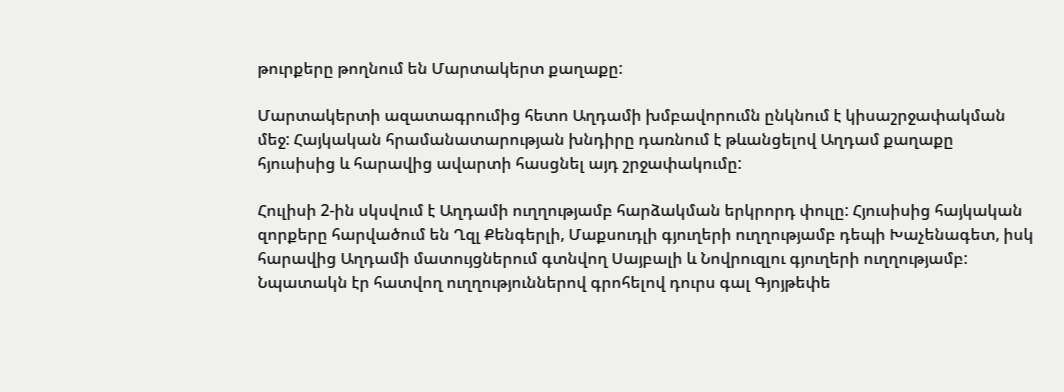թուրքերը թողնում են Մարտակերտ քաղաքը:

Մարտակերտի ազատագրումից հետո Աղդամի խմբավորումն ընկնում է կիսաշրջափակման մեջ: Հայկական հրամանատարության խնդիրը դառնում է թևանցելով Աղդամ քաղաքը հյուսիսից և հարավից ավարտի հասցնել այդ շրջափակումը:

Հուլիսի 2‑ին սկսվում է Աղդամի ուղղությամբ հարձակման երկրորդ փուլը: Հյուսիսից հայկական զորքերը հարվածում են Ղզլ Քենգերլի, Մաքսուդլի գյուղերի ուղղությամբ դեպի Խաչենագետ, իսկ հարավից Աղդամի մատույցներում գտնվող Սայբալի և Նովրուզլու գյուղերի ուղղությամբ: Նպատակն էր հատվող ուղղություններով գրոհելով դուրս գալ Գյոյթեփե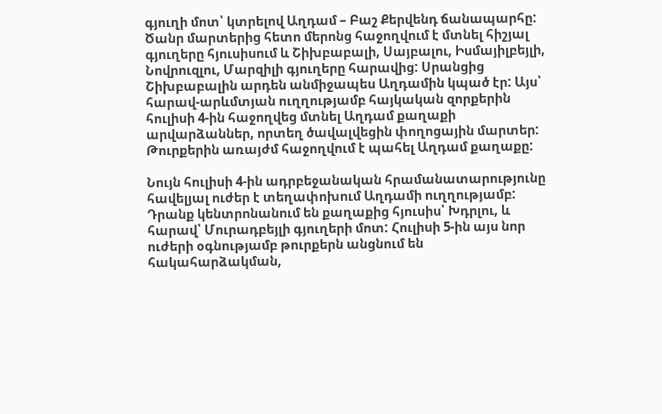գյուղի մոտ՝ կտրելով Աղդամ – Բաշ Քերվենդ ճանապարհը: Ծանր մարտերից հետո մերոնց հաջողվում է մտնել հիշյալ գյուղերը հյուսիսում և Շիխբաբալի, Սայբալու, Իսմայիլբեյլի, Նովրուզլու, Մարզիլի գյուղերը հարավից: Սրանցից Շիխբաբալին արդեն անմիջապես Աղդամին կպած էր: Այս՝ հարավ-արևմտյան ուղղությամբ հայկական զորքերին հուլիսի 4‑ին հաջողվեց մտնել Աղդամ քաղաքի արվարձաններ, որտեղ ծավալվեցին փողոցային մարտեր: Թուրքերին առայժմ հաջողվում է պահել Աղդամ քաղաքը:

Նույն հուլիսի 4‑ին ադրբեջանական հրամանատարությունը հավելյալ ուժեր է տեղափոխում Աղդամի ուղղությամբ: Դրանք կենտրոնանում են քաղաքից հյուսիս՝ Խդրլու, և հարավ՝ Մուրադբեյլի գյուղերի մոտ: Հուլիսի 5‑ին այս նոր ուժերի օգնությամբ թուրքերն անցնում են հակահարձակման,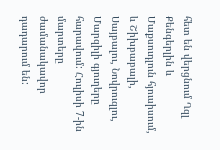հետ են վերցնում Ղզլ Քենգերլին և Մաքսուդլուն հյուսիսում, և Շիխբաբալի, Սայբալու, Նովրուզլու, Մարզիլի գյուղերը հարավում: Հուլիսի 7‑ին մարտերը ժամանակավոր դադարում են: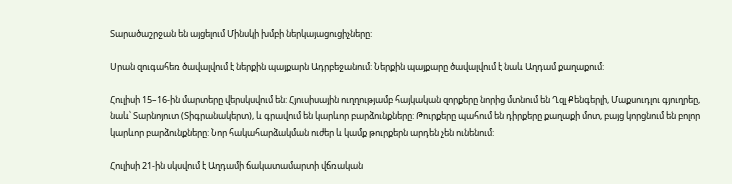Տարածաշրջան են այցելում Մինսկի խմբի ներկայացուցիչները:

Սրան զուգահեռ ծավալվում է ներքին պայքարն Ադրբեջանում: Ներքին պայքարը ծավալվում է նաև Աղդամ քաղաքում:

Հուլիսի 15–16-ին մարտերը վերսկսվում են: Հյուսիսային ուղղությամբ հայկական զորքերը նորից մտնում են Ղզլ Քենգերլի, Մաքսուդլու գյուղրեը, նաև՝ Տարնոյուտ (Տիգրանակերտ), և գրավում են կարևոր բարձունքները: Թուրքերը պահում են դիրքերը քաղաքի մոտ, բայց կորցնում են բոլոր կարևոր բարձունքները: Նոր հակահարձակման ուժեր և կամք թուրքերն արդեն չեն ունենում:

Հուլիսի 21-ին սկսվում է Աղդամի ճակատամարտի վճռական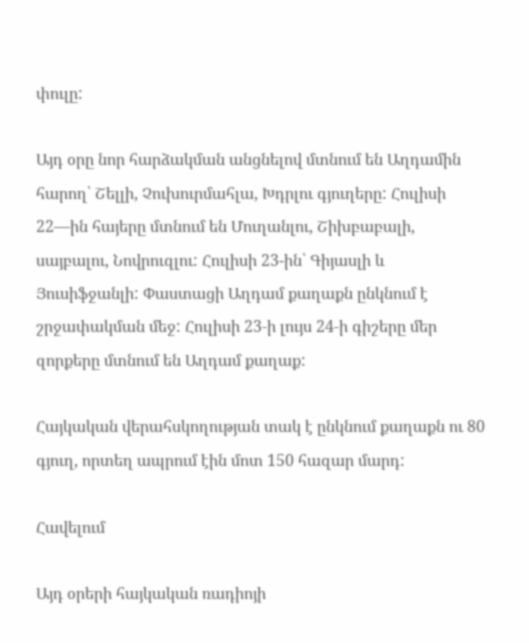փուլը:

Այդ օրը նոր հարձակման անցնելով մտնում են Աղդամին հարող՝ Շելլի, Չուխուրմահլա, Խդրլու գյուղերը: Հուլիսի 22—ին հայերը մտնում են Մուղանլու, Շիխբաբալի, սայբալու, Նովրուզլու: Հուլիսի 23-ին՝ Գիյասլի և Յուսիֆջանլի: Փաստացի Աղդամ քաղաքն ընկնում է շրջափակման մեջ: Հուլիսի 23‑ի լույս 24‑ի գիշերը մեր զորքերը մտնում են Աղդամ քաղաք:

Հայկական վերահսկողության տակ է ընկնում քաղաքն ու 80 գյուղ, որտեղ ապրում էին մոտ 150 հազար մարդ:

Հավելում

Այդ օրերի հայկական ռադիոյի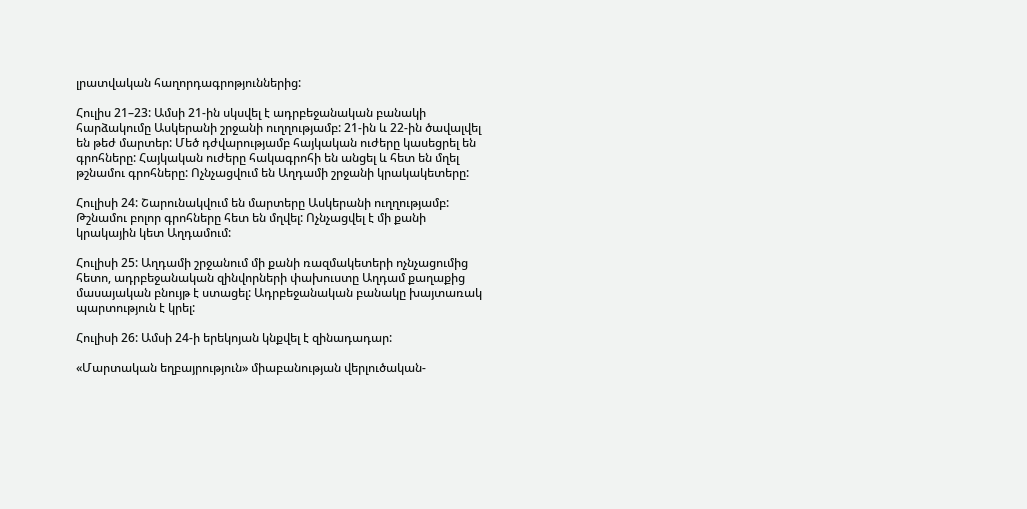լրատվական հաղորդագրոթյուններից:

Հուլիս 21–23: Ամսի 21-ին սկսվել է ադրբեջանական բանակի հարձակումը Ասկերանի շրջանի ուղղությամբ: 21-ին և 22-ին ծավալվել են թեժ մարտեր: Մեծ դժվարությամբ հայկական ուժերը կասեցրել են գրոհները: Հայկական ուժերը հակագրոհի են անցել և հետ են մղել թշնամու գրոհները: Ոչնչացվում են Աղդամի շրջանի կրակակետերը:

Հուլիսի 24: Շարունակվում են մարտերը Ասկերանի ուղղությամբ: Թշնամու բոլոր գրոհները հետ են մղվել: Ոչնչացվել է մի քանի կրակային կետ Աղդամում:

Հուլիսի 25: Աղդամի շրջանում մի քանի ռազմակետերի ոչնչացումից հետո, ադրբեջանական զինվորների փախուստը Աղդամ քաղաքից մասայական բնույթ է ստացել: Ադրբեջանական բանակը խայտառակ պարտություն է կրել:

Հուլիսի 26: Ամսի 24‑ի երեկոյան կնքվել է զինադադար:

«Մարտական եղբայրություն» միաբանության վերլուծական-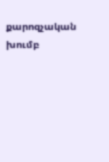քարոզչական խումբ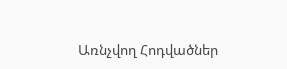Առնչվող Հոդվածներ